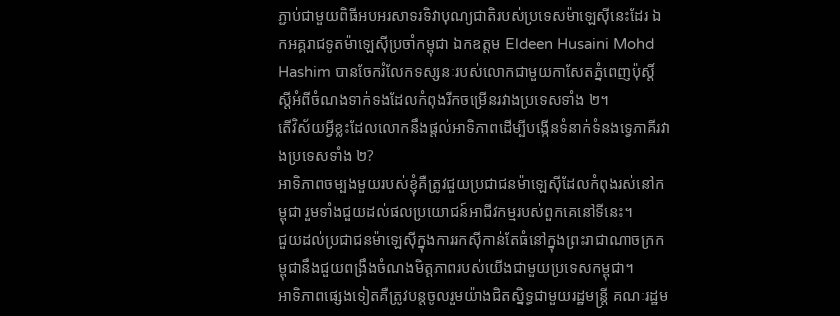ភ្ជាប់ជាមួយពិធីអបអរសាទរទិវាបុណ្យជាតិរបស់ប្រទេសម៉ាឡេស៊ីនេះដែរ ឯកអគ្គរាជទូតម៉ាឡេស៊ីប្រចាំកម្ពុជា ឯកឧត្ដម Eldeen Husaini Mohd Hashim បានចែករំលែកទស្សនៈរបស់លោកជាមួយកាសែតភ្នំពេញប៉ុស្តិ៍ ស្តីអំពីចំណងទាក់ទងដែលកំពុងរីកចម្រើនរវាងប្រទេសទាំង ២។
តើវិស័យអ្វីខ្លះដែលលោកនឹងផ្តល់អាទិភាពដើម្បីបង្កើនទំនាក់ទំនងទ្វេភាគីរវាងប្រទេសទាំង ២?
អាទិភាពចម្បងមួយរបស់ខ្ញុំគឺត្រូវជួយប្រជាជនម៉ាឡេស៊ីដែលកំពុងរស់នៅកម្ពុជា រួមទាំងជួយដល់ផលប្រយោជន៍អាជីវកម្មរបស់ពួកគេនៅទីនេះ។
ជួយដល់ប្រជាជនម៉ាឡេស៊ីក្នុងការរកស៊ីកាន់តែធំនៅក្នុងព្រះរាជាណាចក្រកម្ពុជានឹងជួយពង្រឹងចំណងមិត្តភាពរបស់យើងជាមួយប្រទេសកម្ពុជា។
អាទិភាពផ្សេងទៀតគឺត្រូវបន្តចូលរួមយ៉ាងជិតស្និទ្ធជាមួយរដ្ឋមន្ត្រី គណៈរដ្ឋម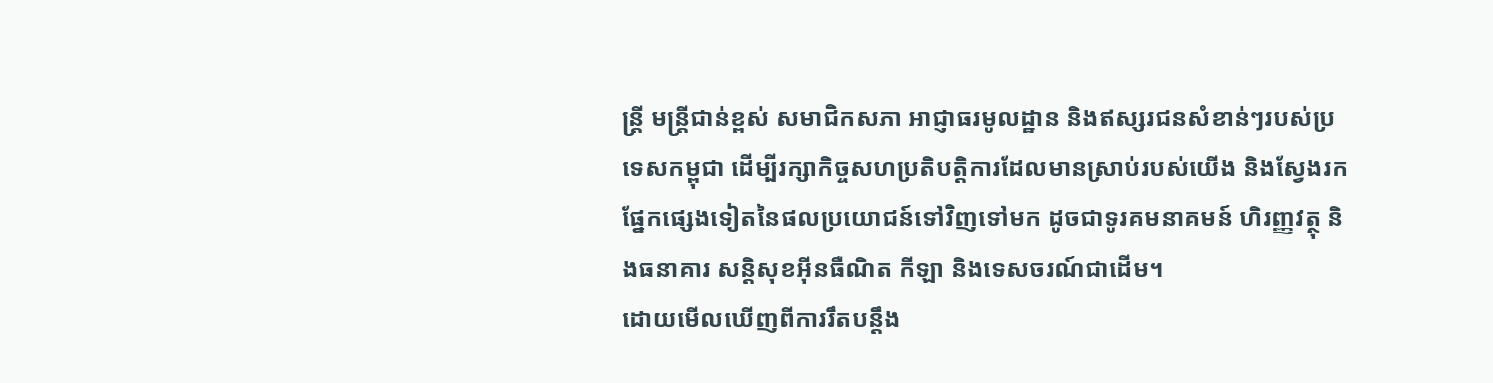ន្ត្រី មន្ត្រីជាន់ខ្ពស់ សមាជិកសភា អាជ្ញាធរមូលដ្ឋាន និងឥស្សរជនសំខាន់ៗរបស់ប្រទេសកម្ពុជា ដើម្បីរក្សាកិច្ចសហប្រតិបត្តិការដែលមានស្រាប់របស់យើង និងស្វែងរកផ្នែកផ្សេងទៀតនៃផលប្រយោជន៍ទៅវិញទៅមក ដូចជាទូរគមនាគមន៍ ហិរញ្ញវត្ថុ និងធនាគារ សន្តិសុខអ៊ីនធឺណិត កីឡា និងទេសចរណ៍ជាដើម។
ដោយមើលឃើញពីការរឹតបន្តឹង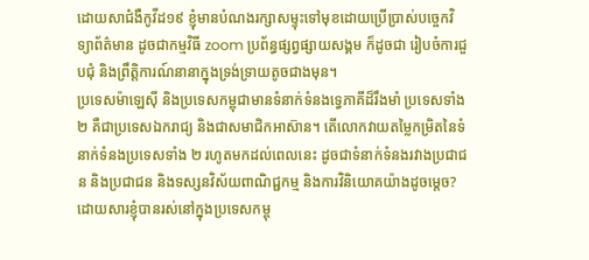ដោយសាជំងឺកូវីដ១៩ ខ្ញុំមានបំណងរក្សាសម្ទុះទៅមុខដោយប្រើប្រាស់បច្ចេកវិទ្យាព័ត៌មាន ដូចជាកម្មវិធី zoom ប្រព័ន្ធផ្សព្វផ្សាយសង្គម ក៏ដូចជា រៀបចំការជួបជុំ និងព្រឹត្តិការណ៍នានាក្នុងទ្រង់ទ្រាយតូចជាងមុន។
ប្រទេសម៉ាឡេស៊ី និងប្រទេសកម្ពុជាមានទំនាក់ទំនងទ្វេភាគីដ៏រឹងមាំ ប្រទេសទាំង ២ គឺជាប្រទេសឯករាជ្យ និងជាសមាជិកអាស៊ាន។ តើលោកវាយតម្លៃកម្រិតនៃទំនាក់ទំនងប្រទេសទាំង ២ រហូតមកដល់ពេលនេះ ដូចជាទំនាក់ទំនងរវាងប្រជាជន និងប្រជាជន និងទស្សនវិស័យពាណិជ្ជកម្ម និងការវិនិយោគយ៉ាងដូចម្តេច?
ដោយសារខ្ញុំបានរស់នៅក្នុងប្រទេសកម្ពុ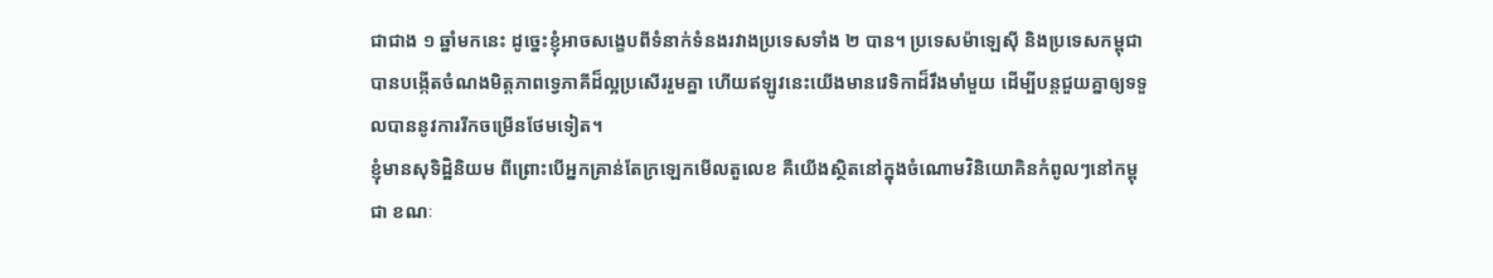ជាជាង ១ ឆ្នាំមកនេះ ដូច្នេះខ្ញុំអាចសង្ខេបពីទំនាក់ទំនងរវាងប្រទេសទាំង ២ បាន។ ប្រទេសម៉ាឡេស៊ី និងប្រទេសកម្ពុជាបានបង្កើតចំណងមិត្តភាពទ្វេភាគីដ៏ល្អប្រសើររួមគ្នា ហើយឥឡូវនេះយើងមានវេទិកាដ៏រឹងមាំមួយ ដើម្បីបន្តជួយគ្នាឲ្យទទួលបាននូវការរីកចម្រើនថែមទៀត។
ខ្ញុំមានសុទិដ្ឋិនិយម ពីព្រោះបើអ្នកគ្រាន់តែក្រឡេកមើលតួលេខ គឺយើងស្ថិតនៅក្នុងចំណោមវិនិយោគិនកំពូលៗនៅកម្ពុជា ខណៈ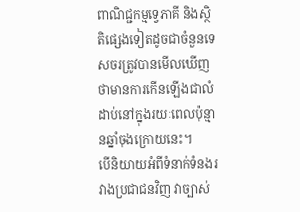ពាណិជ្ជកម្មទ្វេភាគី និងស្ថិតិផ្សេងទៀតដូចជាចំនួនទេសចរត្រូវបានមើលឃើញថាមានការកើនឡើងជាលំដាប់នៅក្នុងរយៈពេលប៉ុន្មានឆ្នាំចុងក្រោយនេះ។
បើនិយាយអំពីទំនាក់ទំនងរវាងប្រជាជនវិញ វាច្បាស់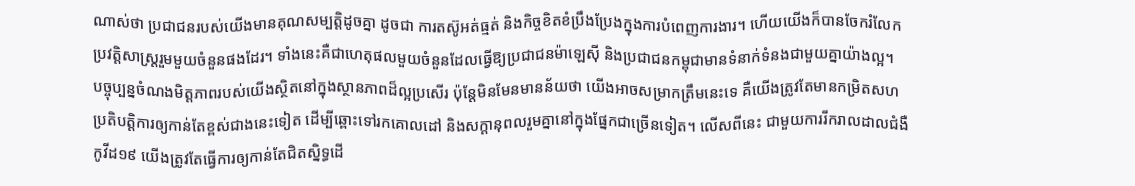ណាស់ថា ប្រជាជនរបស់យើងមានគុណសម្បតិ្តដូចគ្នា ដូចជា ការតស៊ូអត់ធ្មត់ និងកិច្ចខិតខំប្រឹងប្រែងក្នុងការបំពេញការងារ។ ហើយយើងក៏បានចែករំលែកប្រវត្តិសាស្ត្ររួមមួយចំនួនផងដែរ។ ទាំងនេះគឺជាហេតុផលមួយចំនួនដែលធ្វើឱ្យប្រជាជនម៉ាឡេស៊ី និងប្រជាជនកម្ពុជាមានទំនាក់ទំនងជាមួយគ្នាយ៉ាងល្អ។
បច្ចុប្បន្នចំណងមិត្តភាពរបស់យើងស្ថិតនៅក្នុងស្ថានភាពដ៏ល្អប្រសើរ ប៉ុន្តែមិនមែនមានន័យថា យើងអាចសម្រាកត្រឹមនេះទេ គឺយើងត្រូវតែមានកម្រិតសហប្រតិបត្តិការឲ្យកាន់តែខ្ពស់ជាងនេះទៀត ដើម្បីឆ្ពោះទៅរកគោលដៅ និងសក្តានុពលរួមគ្នានៅក្នុងផ្នែកជាច្រើនទៀត។ លើសពីនេះ ជាមួយការរីករាលដាលជំងឺកូវីដ១៩ យើងត្រូវតែធ្វើការឲ្យកាន់តែជិតស្និទ្ធដើ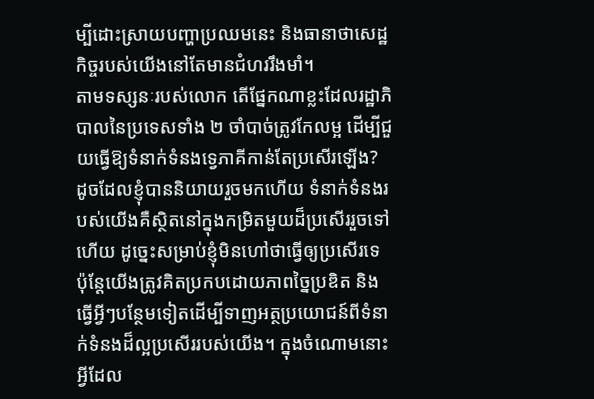ម្បីដោះស្រាយបញ្ហាប្រឈមនេះ និងធានាថាសេដ្ឋកិច្ចរបស់យើងនៅតែមានជំហររឹងមាំ។
តាមទស្សនៈរបស់លោក តើផ្នែកណាខ្លះដែលរដ្ឋាភិបាលនៃប្រទេសទាំង ២ ចាំបាច់ត្រូវកែលម្អ ដើម្បីជួយធ្វើឱ្យទំនាក់ទំនងទ្វេភាគីកាន់តែប្រសើរឡើង?
ដូចដែលខ្ញុំបាននិយាយរួចមកហើយ ទំនាក់ទំនងរបស់យើងគឺស្ថិតនៅក្នុងកម្រិតមួយដ៏ប្រសើររួចទៅហើយ ដូច្នេះសម្រាប់ខ្ញុំមិនហៅថាធ្វើឲ្យប្រសើរទេ ប៉ុន្តែយើងត្រូវគិតប្រកបដោយភាពច្នៃប្រឌិត និងធ្វើអ្វីៗបន្ថែមទៀតដើម្បីទាញអត្ថប្រយោជន៍ពីទំនាក់ទំនងដ៏ល្អប្រសើររបស់យើង។ ក្នុងចំណោមនោះ អ្វីដែល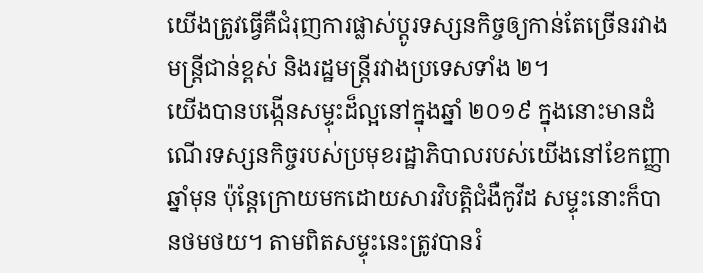យើងត្រូវធ្វើគឺជំរុញការផ្លាស់ប្តូរទស្សនកិច្ចឲ្យកាន់តែច្រើនរវាងមន្ត្រីជាន់ខ្ពស់ និងរដ្ឋមន្ត្រីរវាងប្រទេសទាំង ២។
យើងបានបង្កើនសម្ទុះដ៏ល្អនៅក្នុងឆ្នាំ ២០១៩ ក្នុងនោះមានដំណើរទស្សនកិច្ចរបស់ប្រមុខរដ្ឋាភិបាលរបស់យើងនៅខែកញ្ញាឆ្នាំមុន ប៉ុន្តែក្រោយមកដោយសារវិបត្តិជំងឺកូវីដ សម្ទុះនោះក៏បានថមថយ។ តាមពិតសម្ទុះនេះត្រូវបានរំ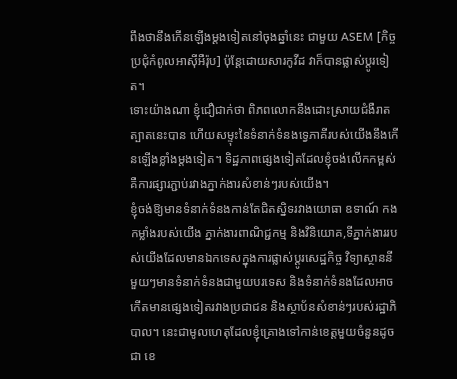ពឹងថានឹងកើនឡើងម្តងទៀតនៅចុងឆ្នាំនេះ ជាមួយ ASEM [កិច្ចប្រជុំកំពូលអាស៊ីអឺរ៉ុប] ប៉ុន្តែដោយសារកូវីដ វាក៏បានផ្លាស់ប្តូរទៀត។
ទោះយ៉ាងណា ខ្ញុំជឿជាក់ថា ពិភពលោកនឹងដោះស្រាយជំងឺរាតត្បាតនេះបាន ហើយសម្ទុះនៃទំនាក់ទំនងទ្វេភាគីរបស់យើងនឹងកើនឡើងខ្លាំងម្តងទៀត។ ទិដ្ឋភាពផ្សេងទៀតដែលខ្ញុំចង់លើកកម្ពស់គឺការផ្សារភ្ជាប់រវាងភ្នាក់ងារសំខាន់ៗរបស់យើង។
ខ្ញុំចង់ឱ្យមានទំនាក់ទំនងកាន់តែជិតស្និទរវាងយោធា ឧទាណ៍ កងកម្លាំងរបស់យើង ភ្នាក់ងារពាណិជ្ជកម្ម និងវិនិយោគ,ទីភ្នាក់ងាររបស់យើងដែលមានឯកទេសក្នុងការផ្លាស់ប្តូរសេដ្ឋកិច្ច វិទ្យាស្ថាននីមួយៗមានទំនាក់ទំនងជាមួយបរទេស និងទំនាក់ទំនងដែលអាចកើតមានផ្សេងទៀតរវាងប្រជាជន និងស្ថាប័នសំខាន់ៗរបស់រដ្ឋាភិបាល។ នេះជាមូលហេតុដែលខ្ញុំគ្រោងទៅកាន់ខេត្តមួយចំនួនដូចជា ខេ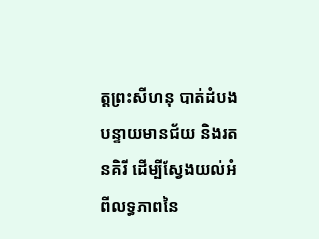ត្តព្រះសីហនុ បាត់ដំបង បន្ទាយមានជ័យ និងរតនគិរី ដើម្បីស្វែងយល់អំពីលទ្ធភាពនៃ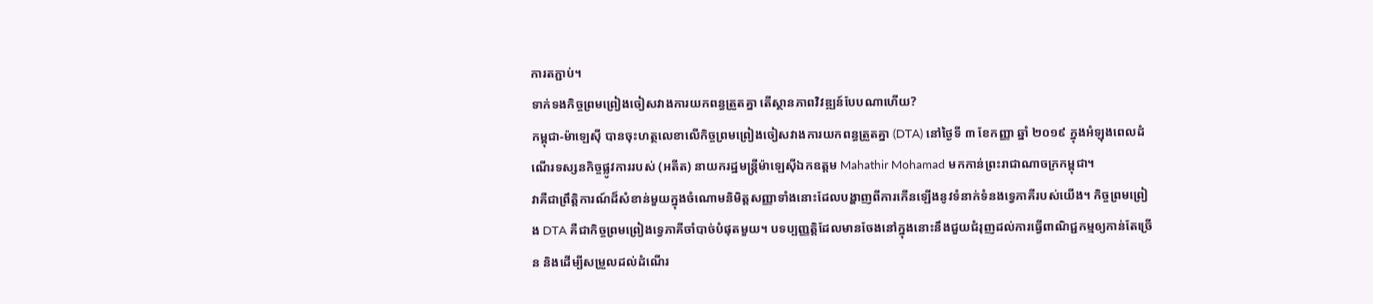ការតភ្ជាប់។
ទាក់ទងកិច្ចព្រមព្រៀងចៀសវាងការយកពន្ធត្រួតគ្នា តើស្ថានភាពវិវឌ្ឍន៍បែបណាហើយ?
កម្ពុជា-ម៉ាឡេស៊ី បានចុះហត្ថលេខាលើកិច្ចព្រមព្រៀងចៀសវាងការយកពន្ធត្រួតគ្នា (DTA) នៅថ្ងៃទី ៣ ខែកញ្ញា ឆ្នាំ ២០១៩ ក្នុងអំឡុងពេលដំណើរទស្សនកិច្ចផ្លូវការរបស់ (អតីត) នាយករដ្ឋមន្ត្រីម៉ាឡេស៊ីឯកឧត្តម Mahathir Mohamad មកកាន់ព្រះរាជាណាចក្រកម្ពុជា។
វាគឺជាព្រឹត្តិការណ៍ដ៏សំខាន់មួយក្នុងចំណោមនិមិត្តសញ្ញាទាំងនោះដែលបង្ហាញពីការកើនឡើងនូវទំនាក់ទំនងទ្វេភាគីរបស់យើង។ កិច្ចព្រមព្រៀង DTA គឺជាកិច្ចព្រមព្រៀងទ្វេភាគីចាំបាច់បំផុតមួយ។ បទប្បញ្ញត្តិដែលមានចែងនៅក្នុងនោះនឹងជួយជំរុញដល់ការធ្វើពាណិជ្ជកម្មឲ្យកាន់តែច្រើន និងដើម្បីសម្រួលដល់ដំណើរ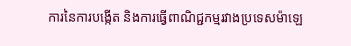ការនៃការបង្កើត និងការធ្វើពាណិជ្ជកម្មរវាងប្រទេសម៉ាឡេ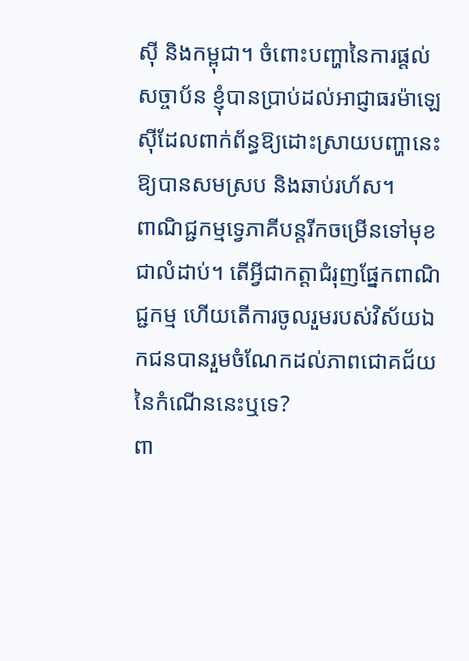ស៊ី និងកម្ពុជា។ ចំពោះបញ្ហានៃការផ្តល់សច្ចាប័ន ខ្ញុំបានប្រាប់ដល់អាជ្ញាធរម៉ាឡេស៊ីដែលពាក់ព័ន្ធឱ្យដោះស្រាយបញ្ហានេះឱ្យបានសមស្រប និងឆាប់រហ័ស។
ពាណិជ្ជកម្មទ្វេភាគីបន្តរីកចម្រើនទៅមុខជាលំដាប់។ តើអ្វីជាកត្តាជំរុញផ្នែកពាណិជ្ជកម្ម ហើយតើការចូលរួមរបស់វិស័យឯកជនបានរួមចំណែកដល់ភាពជោគជ័យនៃកំណើននេះឬទេ?
ពា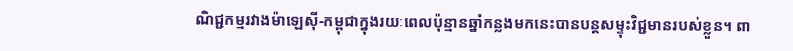ណិជ្ជកម្មរវាងម៉ាឡេស៊ី-កម្ពុជាក្នុងរយៈពេលប៉ុន្មានឆ្នាំកន្លងមកនេះបានបន្តសម្ទុះវិជ្ជមានរបស់ខ្លួន។ ពា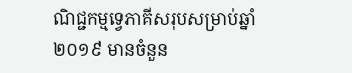ណិជ្ជកម្មទ្វេភាគីសរុបសម្រាប់ឆ្នាំ ២០១៩ មានចំនួន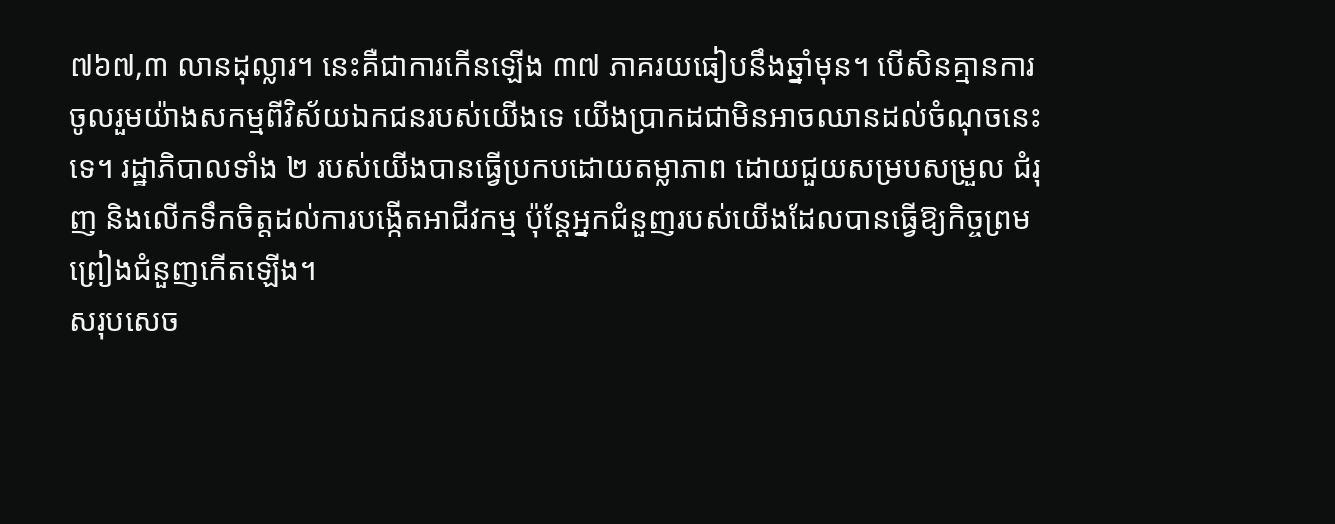៧៦៧,៣ លានដុល្លារ។ នេះគឺជាការកើនឡើង ៣៧ ភាគរយធៀបនឹងឆ្នាំមុន។ បើសិនគ្មានការចូលរួមយ៉ាងសកម្មពីវិស័យឯកជនរបស់យើងទេ យើងប្រាកដជាមិនអាចឈានដល់ចំណុចនេះទេ។ រដ្ឋាភិបាលទាំង ២ របស់យើងបានធ្វើប្រកបដោយតម្លាភាព ដោយជួយសម្របសម្រួល ជំរុញ និងលើកទឹកចិត្តដល់ការបង្កើតអាជីវកម្ម ប៉ុន្តែអ្នកជំនួញរបស់យើងដែលបានធ្វើឱ្យកិច្ចព្រមព្រៀងជំនួញកើតឡើង។
សរុបសេច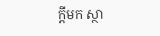ក្តីមក ស្ថា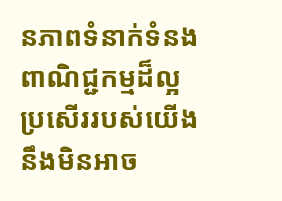នភាពទំនាក់ទំនងពាណិជ្ជកម្មដ៏ល្អប្រសើររបស់យើង នឹងមិនអាច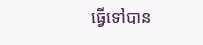ធ្វើទៅបាន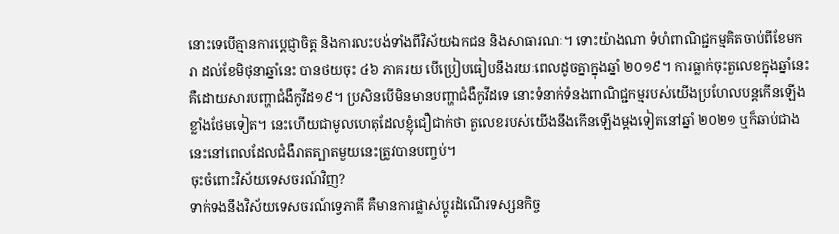នោះទេបើគ្មានការប្តេជ្ញាចិត្ត និងការលះបង់ទាំងពីវិស័យឯកជន និងសាធារណៈ។ ទោះយ៉ាងណា ទំហំពាណិជ្ជកម្មគិតចាប់ពីខែមករា ដល់ខែមិថុនាឆ្នាំនេះ បានថយចុះ ៤៦ ភាគរយ បើប្រៀបធៀបនឹងរយៈពេលដូចគ្នាក្នុងឆ្នាំ ២០១៩។ ការធ្លាក់ចុះតួលេខក្នុងឆ្នាំនេះគឺដោយសារបញ្ហាជំងឺកូវីដ១៩។ ប្រសិនបើមិនមានបញ្ហាជំងឺកូវីដទេ នោះទំនាក់ទំនងពាណិជ្ជកម្មរបស់យើងប្រហែលបន្តកើនឡើងខ្លាំងថែមទៀត។ នេះហើយជាមូលហេតុដែលខ្ញុំជឿជាក់ថា តួលេខរបស់យើងនឹងកើនឡើងម្តងទៀតនៅឆ្នាំ ២០២១ ឬក៏ឆាប់ជាងនេះនៅពេលដែលជំងឺរាតត្បាតមួយនេះត្រូវបានបញ្ចប់។
ចុះចំពោះវិស័យទេសចរណ៍វិញ?
ទាក់ទងនឹងវិស័យទេសចរណ៍ទ្វេភាគី គឺមានការផ្លាស់ប្តូរដំណើរទស្សនកិច្ច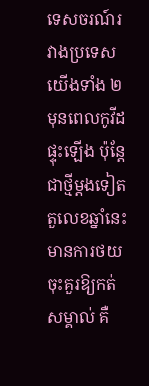ទេសចរណ៍រវាងប្រទេសយើងទាំង ២ មុនពេលកូវីដផ្ទុះឡើង ប៉ុន្តែជាថ្មីម្តងទៀតតួលេខឆ្នាំនេះមានការថយចុះគួរឱ្យកត់សម្គាល់ គឺ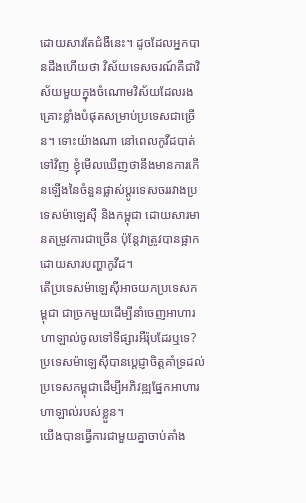ដោយសារតែជំងឺនេះ។ ដូចដែលអ្នកបានដឹងហើយថា វិស័យទេសចរណ៍គឺជាវិស័យមួយក្នុងចំណោមវិស័យដែលរងគ្រោះខ្លាំងបំផុតសម្រាប់ប្រទេសជាច្រើន។ ទោះយ៉ាងណា នៅពេលកូវីដបាត់ទៅវិញ ខ្ញុំមើលឃើញថានឹងមានការកើនឡើងនៃចំនួនផ្លាស់ប្តូរទេសចររវាងប្រទេសម៉ាឡេស៊ី និងកម្ពុជា ដោយសារមានតម្រូវការជាច្រើន ប៉ុន្តែវាត្រូវបានផ្អាកដោយសារបញ្ហាកូវីដ។
តើប្រទេសម៉ាឡេស៊ីអាចយកប្រទេសកម្ពុជា ជាច្រកមួយដើម្បីនាំចេញអាហារ ហាឡាល់ចូលទៅទីផ្សារអឺរ៉ុបដែរឬទេ?
ប្រទេសម៉ាឡេស៊ីបានប្តេជ្ញាចិត្តគាំទ្រដល់ប្រទេសកម្ពុជាដើម្បីអភិវឌ្ឍផ្នែកអាហារ ហាឡាល់របស់ខ្លួន។
យើងបានធ្វើការជាមួយគ្នាចាប់តាំង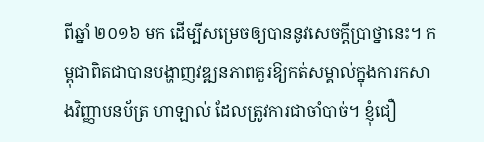ពីឆ្នាំ ២០១៦ មក ដើម្បីសម្រេចឲ្យបាននូវសេចក្តីប្រាថ្នានេះ។ កម្ពុជាពិតជាបានបង្ហាញវឌ្ឍនភាពគួរឱ្យកត់សម្គាល់ក្នុងការកសាងវិញ្ញាបនប័ត្រ ហាឡាល់ ដែលត្រូវការជាចាំបាច់។ ខ្ញុំជឿ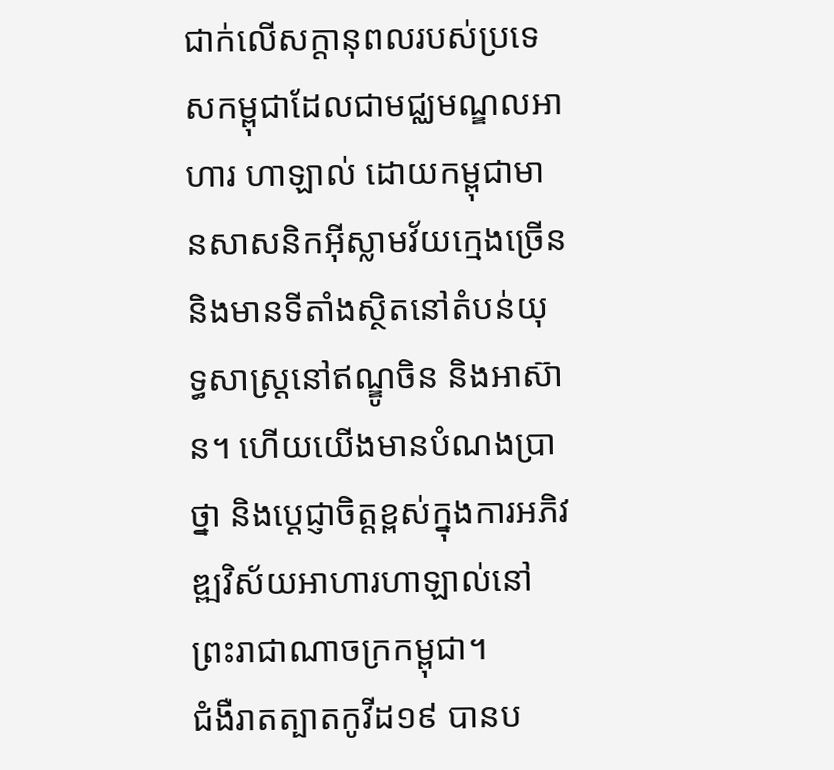ជាក់លើសក្តានុពលរបស់ប្រទេសកម្ពុជាដែលជាមជ្ឈមណ្ឌលអាហារ ហាឡាល់ ដោយកម្ពុជាមានសាសនិកអ៊ីស្លាមវ័យក្មេងច្រើន និងមានទីតាំងស្ថិតនៅតំបន់យុទ្ធសាស្ត្រនៅឥណ្ឌូចិន និងអាស៊ាន។ ហើយយើងមានបំណងប្រាថ្នា និងប្តេជ្ញាចិត្តខ្ពស់ក្នុងការអភិវឌ្ឍវិស័យអាហារហាឡាល់នៅព្រះរាជាណាចក្រកម្ពុជា។
ជំងឺរាតត្បាតកូវីដ១៩ បានប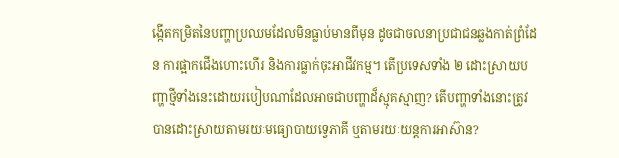ង្កើតកម្រិតនៃបញ្ហាប្រឈមដែលមិនធ្លាប់មានពីមុន ដូចជាចលនាប្រជាជនឆ្លងកាត់ព្រំដែន ការផ្អាកជើងហោះហើរ និងការធ្លាក់ចុះអាជីវកម្ម។ តើប្រទេសទាំង ២ ដោះស្រាយបញ្ហាថ្មីទាំងនេះដោយរបៀបណាដែលអាចជាបញ្ហាដ៏ស្មុគស្មាញ? តើបញ្ហាទាំងនោះត្រូវបានដោះស្រាយតាមរយៈមធ្យោបាយទ្វេភាគី ឬតាមរយៈយន្តការអាស៊ាន?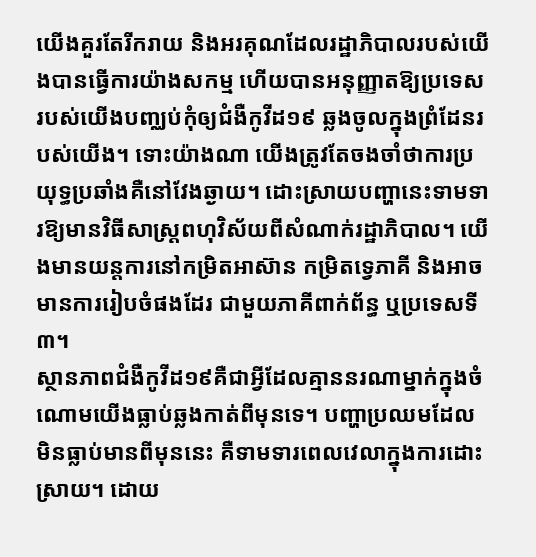យើងគួរតែរីករាយ និងអរគុណដែលរដ្ឋាភិបាលរបស់យើងបានធ្វើការយ៉ាងសកម្ម ហើយបានអនុញ្ញាតឱ្យប្រទេសរបស់យើងបញ្ឈប់កុំឲ្យជំងឺកូវីដ១៩ ឆ្លងចូលក្នុងព្រំដែនរបស់យើង។ ទោះយ៉ាងណា យើងត្រូវតែចងចាំថាការប្រយុទ្ធប្រឆាំងគឺនៅវែងឆ្ងាយ។ ដោះស្រាយបញ្ហានេះទាមទារឱ្យមានវិធីសាស្ត្រពហុវិស័យពីសំណាក់រដ្ឋាភិបាល។ យើងមានយន្តការនៅកម្រិតអាស៊ាន កម្រិតទ្វេភាគី និងអាចមានការរៀបចំផងដែរ ជាមួយភាគីពាក់ព័ន្ធ ឬប្រទេសទី ៣។
ស្ថានភាពជំងឺកូវីដ១៩គឺជាអ្វីដែលគ្មាននរណាម្នាក់ក្នុងចំណោមយើងធ្លាប់ឆ្លងកាត់ពីមុនទេ។ បញ្ហាប្រឈមដែលមិនធ្លាប់មានពីមុននេះ គឺទាមទារពេលវេលាក្នុងការដោះស្រាយ។ ដោយ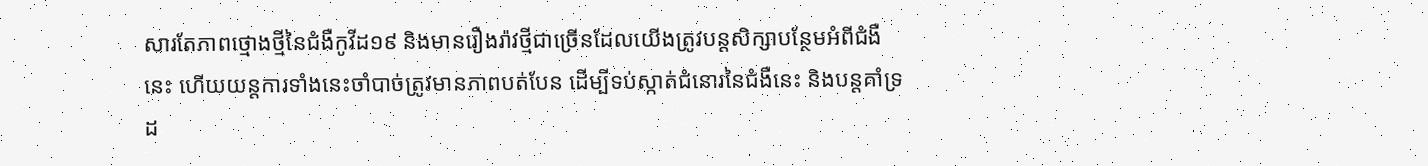សារតែភាពថ្មោងថ្មីនៃជំងឺកូវីដ១៩ និងមានរឿងរ៉ាវថ្មីជាច្រើនដែលយើងត្រូវបន្តសិក្សាបន្ថែមអំពីជំងឺនេះ ហើយយន្តការទាំងនេះចាំបាច់ត្រូវមានភាពបត់បែន ដើម្បីទប់ស្កាត់ជំនោរនៃជំងឺនេះ និងបន្តគាំទ្រដ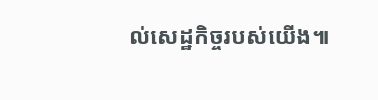ល់សេដ្ឋកិច្ចរបស់យើង៕